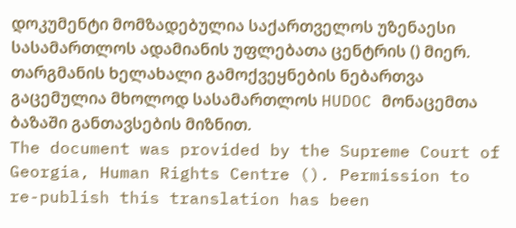დოკუმენტი მომზადებულია საქართველოს უზენაესი სასამართლოს ადამიანის უფლებათა ცენტრის () მიერ. თარგმანის ხელახალი გამოქვეყნების ნებართვა გაცემულია მხოლოდ სასამართლოს HUDOC მონაცემთა ბაზაში განთავსების მიზნით.
The document was provided by the Supreme Court of Georgia, Human Rights Centre (). Permission to re-publish this translation has been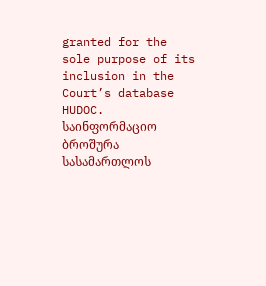granted for the sole purpose of its inclusion in the Court’s database HUDOC.
საინფორმაციო ბროშურა სასამართლოს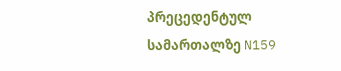პრეცედენტულ სამართალზე N159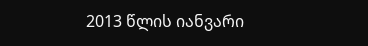2013 წლის იანვარი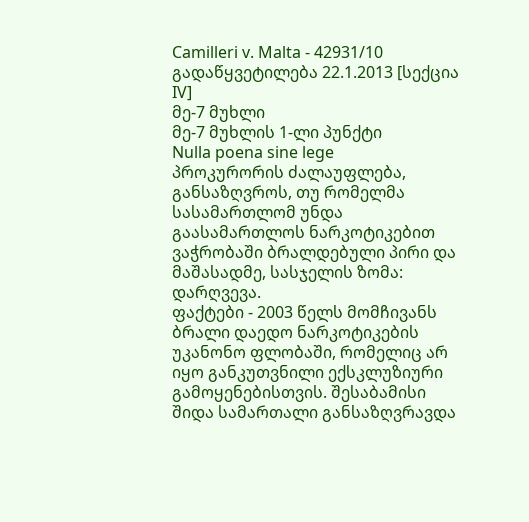Camilleri v. Malta - 42931/10
გადაწყვეტილება 22.1.2013 [სექცია IV]
მე-7 მუხლი
მე-7 მუხლის 1-ლი პუნქტი
Nulla poena sine lege
პროკურორის ძალაუფლება, განსაზღვროს, თუ რომელმა სასამართლომ უნდა გაასამართლოს ნარკოტიკებით ვაჭრობაში ბრალდებული პირი და მაშასადმე, სასჯელის ზომა: დარღვევა.
ფაქტები - 2003 წელს მომჩივანს ბრალი დაედო ნარკოტიკების უკანონო ფლობაში, რომელიც არ იყო განკუთვნილი ექსკლუზიური გამოყენებისთვის. შესაბამისი შიდა სამართალი განსაზღვრავდა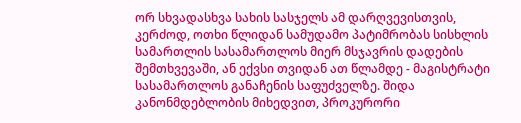ორ სხვადასხვა სახის სასჯელს ამ დარღვევისთვის, კერძოდ, ოთხი წლიდან სამუდამო პატიმრობას სისხლის სამართლის სასამართლოს მიერ მსჯავრის დადების შემთხვევაში, ან ექვსი თვიდან ათ წლამდე - მაგისტრატი სასამართლოს განაჩენის საფუძველზე. შიდა კანონმდებლობის მიხედვით, პროკურორი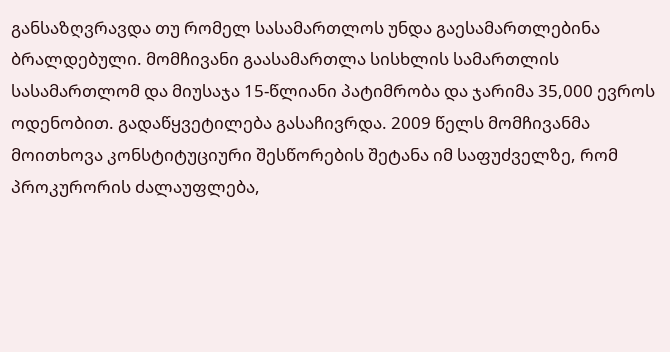განსაზღვრავდა თუ რომელ სასამართლოს უნდა გაესამართლებინა ბრალდებული. მომჩივანი გაასამართლა სისხლის სამართლის სასამართლომ და მიუსაჯა 15-წლიანი პატიმრობა და ჯარიმა 35,000 ევროს ოდენობით. გადაწყვეტილება გასაჩივრდა. 2009 წელს მომჩივანმა მოითხოვა კონსტიტუციური შესწორების შეტანა იმ საფუძველზე, რომ პროკურორის ძალაუფლება,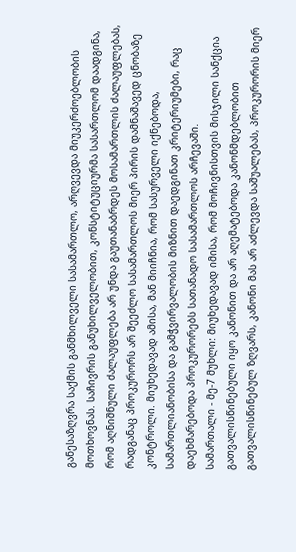განესაზღვრა საქმის განმხილველი სასამართლო, არღვევდა მიუკერძოებლობის მოთხოვნას. საჩივრის განუხილველობით, კონსტიტუციურმა სასართლომ დაადგინა, რომ აღნიშნული ძალაუფლება არ უნდა გაუთანაბრდეს მოსამართლის ძალაუფლებას, რადგანაც პროკურორს არ შეეძლო სასამართლოს მიერ პირის დამნაშავედ ცნობაზე კონტროლი. მიუხედავად ამისა, მან მიიჩნია, რომ სასურველი იქნებოდა, სამართლიანობისა და გამჭვირვალობის მიზნით დაედგინათ კრიტერიუმები, რაც დაეხმარებოდა პროკურორებს სათანადო სასამართლოს არჩევაში.
სამართალი - მე-7 მუხლი: მიუხედავად იმისა, რომ მოჩივნისთვის მისჯილი სანქცია გათვალისწინებული იყო კანონით და არ აღემატებოდა კანონმდებლობით გათვალისწინებულ ზღვარს, კანონი მას არ აძლევდა საშუალებას, პროკურორის მიერ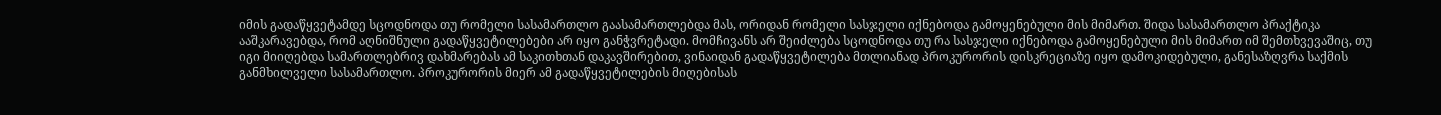იმის გადაწყვეტამდე სცოდნოდა თუ რომელი სასამართლო გაასამართლებდა მას, ორიდან რომელი სასჯელი იქნებოდა გამოყენებული მის მიმართ. შიდა სასამართლო პრაქტიკა ააშკარავებდა, რომ აღნიშნული გადაწყვეტილებები არ იყო განჭვრეტადი. მომჩივანს არ შეიძლება სცოდნოდა თუ რა სასჯელი იქნებოდა გამოყენებული მის მიმართ იმ შემთხვევაშიც, თუ იგი მიიღებდა სამართლებრივ დახმარებას ამ საკითხთან დაკავშირებით, ვინაიდან გადაწყვეტილება მთლიანად პროკურორის დისკრეციაზე იყო დამოკიდებული, განესაზღვრა საქმის განმხილველი სასამართლო. პროკურორის მიერ ამ გადაწყვეტილების მიღებისას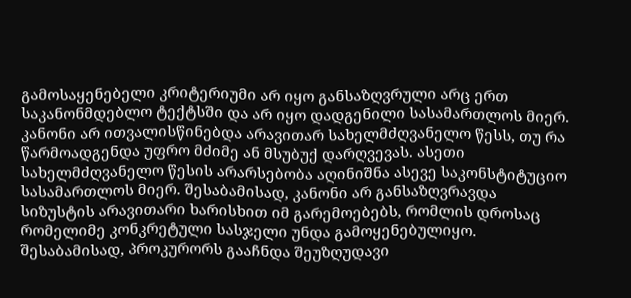გამოსაყენებელი კრიტერიუმი არ იყო განსაზღვრული არც ერთ საკანონმდებლო ტექტსში და არ იყო დადგენილი სასამართლოს მიერ. კანონი არ ითვალისწინებდა არავითარ სახელმძღვანელო წესს, თუ რა წარმოადგენდა უფრო მძიმე ან მსუბუქ დარღვევას. ასეთი სახელმძღვანელო წესის არარსებობა აღინიშნა ასევე საკონსტიტუციო სასამართლოს მიერ. შესაბამისად, კანონი არ განსაზღვრავდა სიზუსტის არავითარი ხარისხით იმ გარემოებებს, რომლის დროსაც რომელიმე კონკრეტული სასჯელი უნდა გამოყენებულიყო. შესაბამისად, პროკურორს გააჩნდა შეუზღუდავი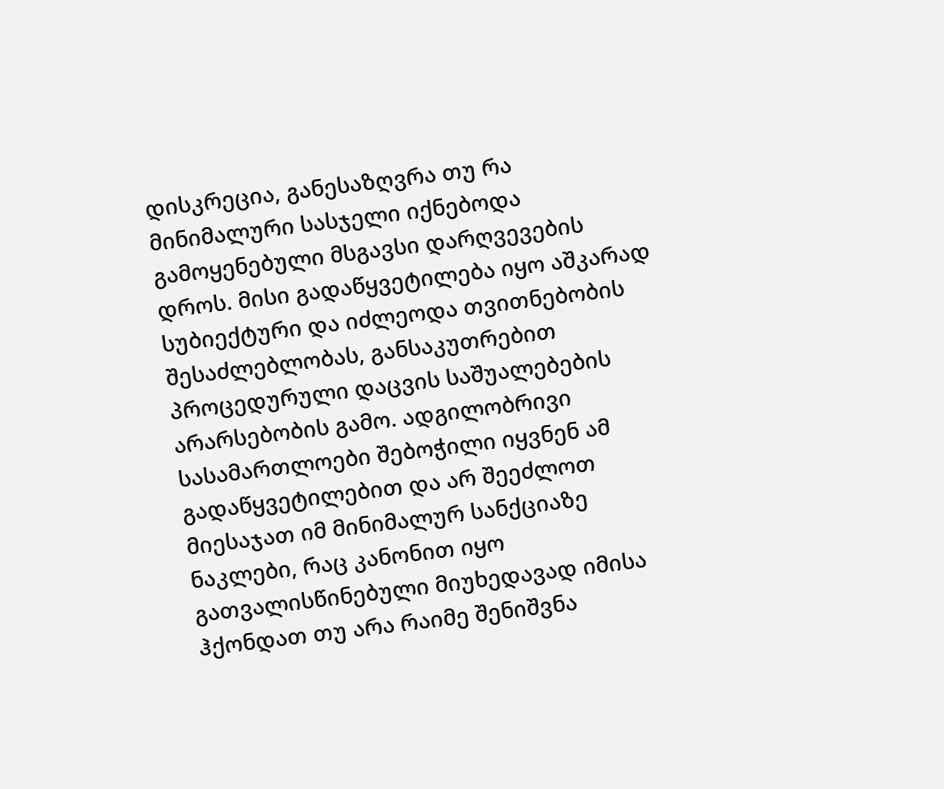დისკრეცია, განესაზღვრა თუ რა მინიმალური სასჯელი იქნებოდა გამოყენებული მსგავსი დარღვევების დროს. მისი გადაწყვეტილება იყო აშკარად სუბიექტური და იძლეოდა თვითნებობის შესაძლებლობას, განსაკუთრებით პროცედურული დაცვის საშუალებების არარსებობის გამო. ადგილობრივი სასამართლოები შებოჭილი იყვნენ ამ გადაწყვეტილებით და არ შეეძლოთ მიესაჯათ იმ მინიმალურ სანქციაზე ნაკლები, რაც კანონით იყო გათვალისწინებული მიუხედავად იმისა ჰქონდათ თუ არა რაიმე შენიშვნა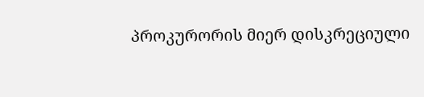პროკურორის მიერ დისკრეციული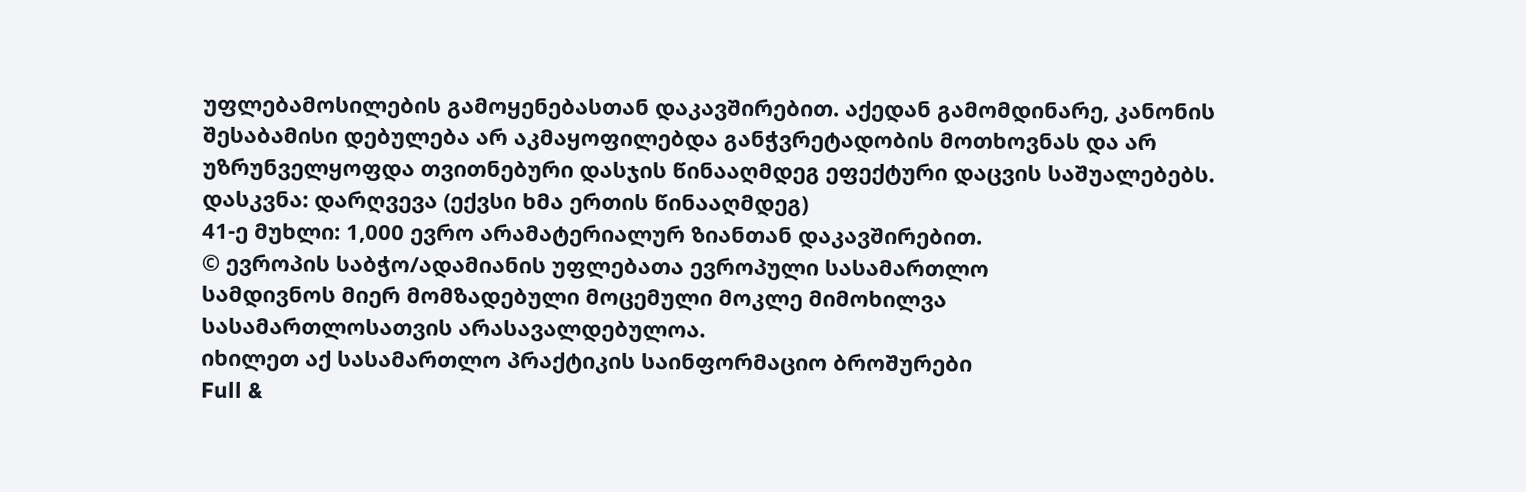უფლებამოსილების გამოყენებასთან დაკავშირებით. აქედან გამომდინარე, კანონის შესაბამისი დებულება არ აკმაყოფილებდა განჭვრეტადობის მოთხოვნას და არ უზრუნველყოფდა თვითნებური დასჯის წინააღმდეგ ეფექტური დაცვის საშუალებებს.
დასკვნა: დარღვევა (ექვსი ხმა ერთის წინააღმდეგ)
41-ე მუხლი: 1,000 ევრო არამატერიალურ ზიანთან დაკავშირებით.
© ევროპის საბჭო/ადამიანის უფლებათა ევროპული სასამართლო
სამდივნოს მიერ მომზადებული მოცემული მოკლე მიმოხილვა
სასამართლოსათვის არასავალდებულოა.
იხილეთ აქ სასამართლო პრაქტიკის საინფორმაციო ბროშურები
Full &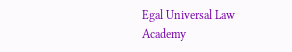Egal Universal Law Academy